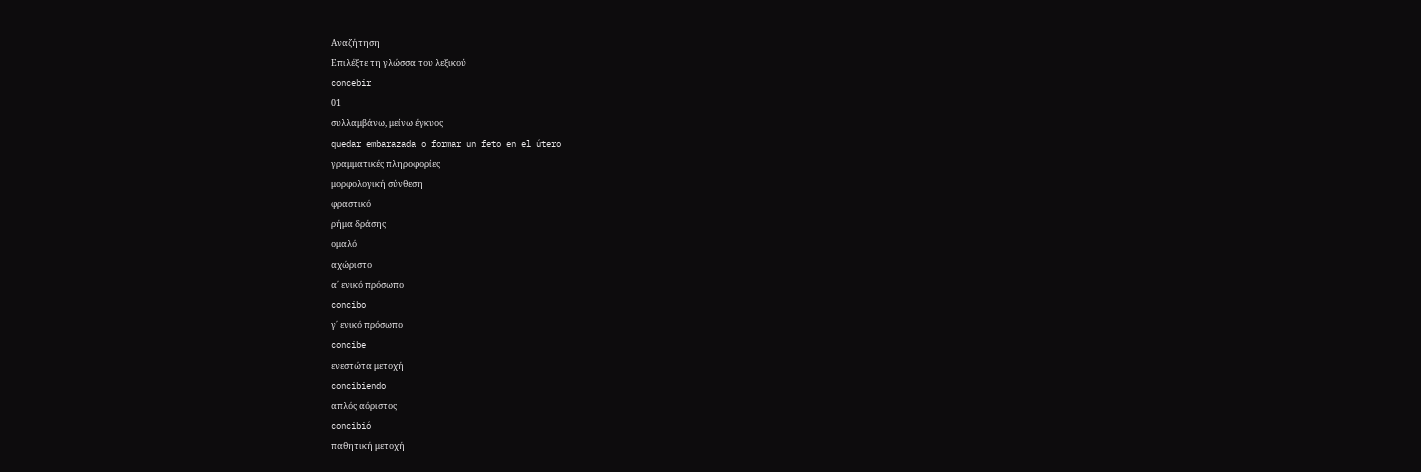Αναζήτηση
Επιλέξτε τη γλώσσα του λεξικού
concebir
01
συλλαμβάνω, μείνω έγκυος
quedar embarazada o formar un feto en el útero
γραμματικές πληροφορίες
μορφολογική σύνθεση
φραστικό
ρήμα δράσης
ομαλό
αχώριστο
α΄ ενικό πρόσωπο
concibo
γ΄ ενικό πρόσωπο
concibe
ενεστώτα μετοχή
concibiendo
απλός αόριστος
concibió
παθητική μετοχή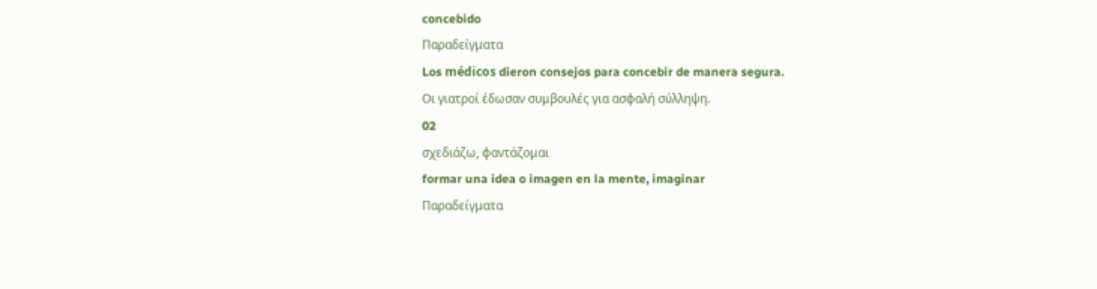concebido
Παραδείγματα
Los médicos dieron consejos para concebir de manera segura.
Οι γιατροί έδωσαν συμβουλές για ασφαλή σύλληψη.
02
σχεδιάζω, φαντάζομαι
formar una idea o imagen en la mente, imaginar
Παραδείγματα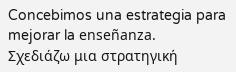Concebimos una estrategia para mejorar la enseñanza.
Σχεδιάζω μια στρατηγική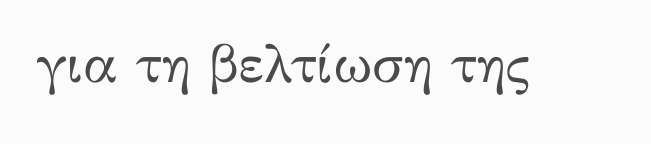για τη βελτίωση της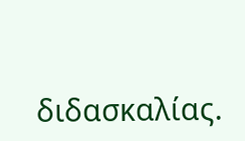διδασκαλίας.